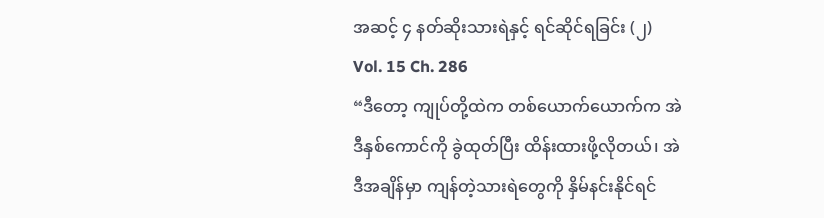အဆင့် ၄ နတ်ဆိုးသားရဲနှင့် ရင်ဆိုင်ရခြင်း (၂)
Vol. 15 Ch. 286
“ဒီတော့ ကျုပ်တို့ထဲက တစ်ယောက်ယောက်က အဲဒီနှစ်ကောင်ကို ခွဲထုတ်ပြီး ထိန်းထားဖို့လိုတယ်၊ အဲဒီအချိန်မှာ ကျန်တဲ့သားရဲတွေကို နှိမ်နင်းနိုင်ရင်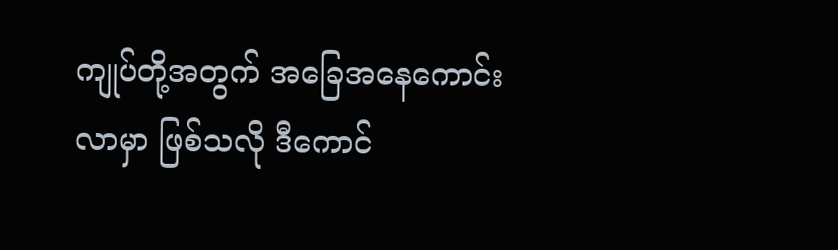ကျုပ်တို့အတွက် အခြေအနေကောင်းလာမှာ ဖြစ်သလို ဒီကောင်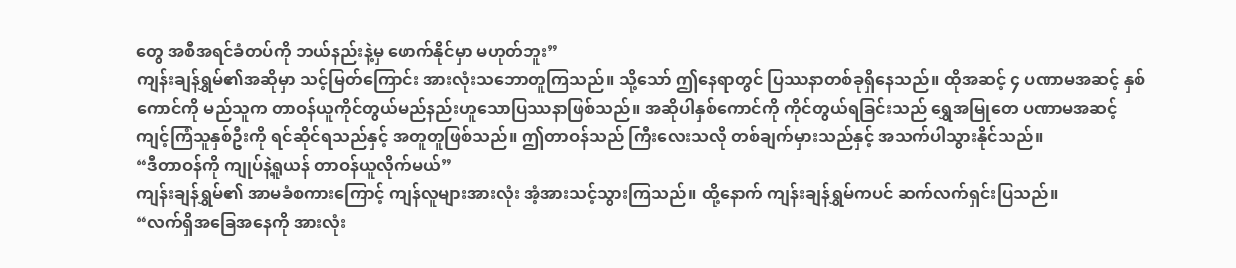တွေ အစီအရင်ခံတပ်ကို ဘယ်နည်းနဲ့မှ ဖောက်နိုင်မှာ မဟုတ်ဘူး”
ကျန်းချန်ရွှမ်၏အဆိုမှာ သင့်မြတ်ကြောင်း အားလုံးသဘောတူကြသည်။ သို့သော် ဤနေရာတွင် ပြဿနာတစ်ခုရှိနေသည်။ ထိုအဆင့် ၄ ပဏာမအဆင့် နှစ်ကောင်ကို မည်သူက တာဝန်ယူကိုင်တွယ်မည်နည်းဟူသောပြဿနာဖြစ်သည်။ အဆိုပါနှစ်ကောင်ကို ကိုင်တွယ်ရခြင်းသည် ရွှေအမြုတေ ပဏာမအဆင့် ကျင့်ကြံသူနှစ်ဦးကို ရင်ဆိုင်ရသည်နှင့် အတူတူဖြစ်သည်။ ဤတာဝန်သည် ကြီးလေးသလို တစ်ချက်မှားသည်နှင့် အသက်ပါသွားနိုင်သည်။
“ဒီတာဝန်ကို ကျုပ်နဲ့ရူယန် တာဝန်ယူလိုက်မယ်”
ကျန်းချန်ရွှမ်၏ အာမခံစကားကြောင့် ကျန်လူများအားလုံး အံ့အားသင့်သွားကြသည်။ ထို့နောက် ကျန်းချန်ရွှမ်ကပင် ဆက်လက်ရှင်းပြသည်။
“လက်ရှိအခြေအနေကို အားလုံး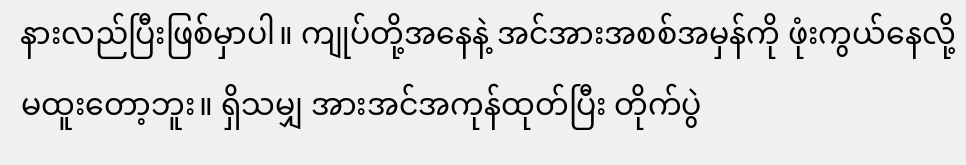နားလည်ပြီးဖြစ်မှာပါ။ ကျုပ်တို့အနေနဲ့ အင်အားအစစ်အမှန်ကို ဖုံးကွယ်နေလို့မထူးတော့ဘူး။ ရှိသမျှ အားအင်အကုန်ထုတ်ပြီး တိုက်ပွဲ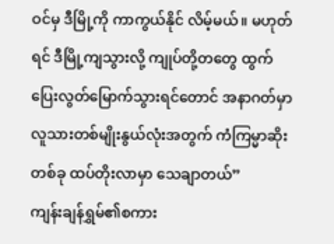ဝင်မှ ဒီမြို့ကို ကာကွယ်နိုင် လိမ့်မယ်။ မဟုတ်ရင် ဒီမြို့ကျသွားလို့ ကျုပ်တို့တတွေ ထွက်ပြေးလွတ်မြောက်သွားရင်တောင် အနာဂတ်မှာ လူသားတစ်မျိုးနွယ်လုံးအတွက် ကံကြမ္မာဆိုးတစ်ခု ထပ်တိုးလာမှာ သေချာတယ်”
ကျန်းချန်ရွှမ်၏စကား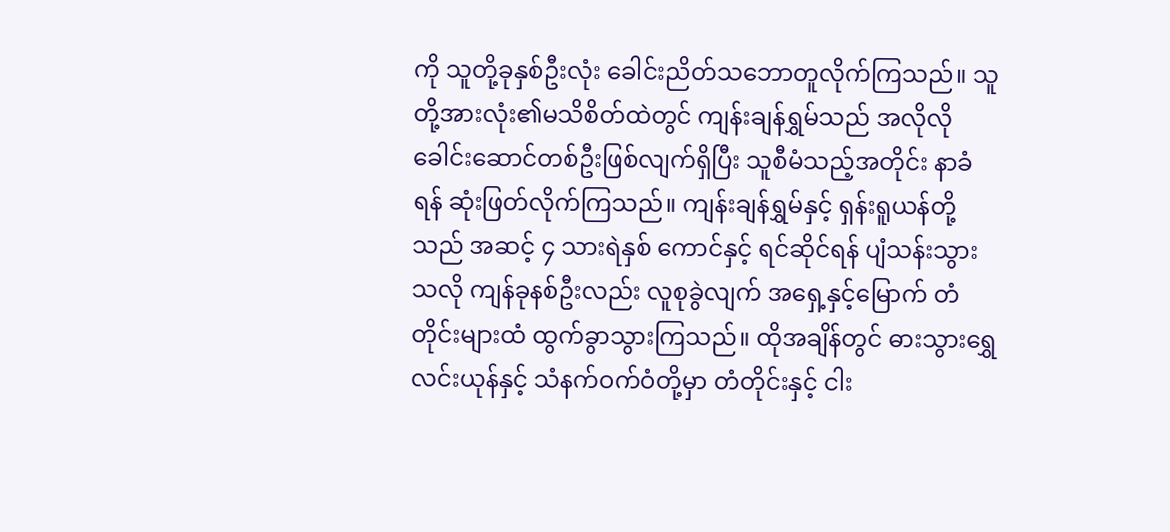ကို သူတို့ခုနှစ်ဦးလုံး ခေါင်းညိတ်သဘောတူလိုက်ကြသည်။ သူတို့အားလုံး၏မသိစိတ်ထဲတွင် ကျန်းချန်ရွှမ်သည် အလိုလို ခေါင်းဆောင်တစ်ဦးဖြစ်လျက်ရှိပြီး သူစီမံသည့်အတိုင်း နာခံရန် ဆုံးဖြတ်လိုက်ကြသည်။ ကျန်းချန်ရွှမ်နှင့် ရှန်းရူယန်တို့သည် အဆင့် ၄ သားရဲနှစ် ကောင်နှင့် ရင်ဆိုင်ရန် ပျံသန်းသွားသလို ကျန်ခုနစ်ဦးလည်း လူစုခွဲလျက် အရှေ့နှင့်မြောက် တံတိုင်းများထံ ထွက်ခွာသွားကြသည်။ ထိုအချိန်တွင် ဓားသွားရွှေလင်းယုန်နှင့် သံနက်ဝက်ဝံတို့မှာ တံတိုင်းနှင့် ငါး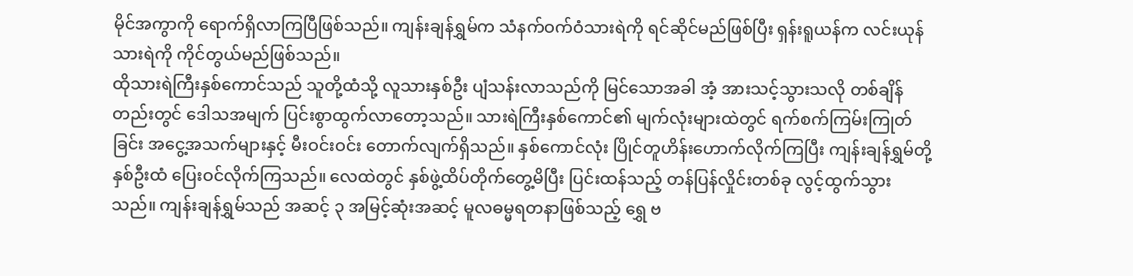မိုင်အကွာကို ရောက်ရှိလာကြပြီဖြစ်သည်။ ကျန်းချန်ရွှမ်က သံနက်ဝက်ဝံသားရဲကို ရင်ဆိုင်မည်ဖြစ်ပြီး ရှန်းရူယန်က လင်းယုန်သားရဲကို ကိုင်တွယ်မည်ဖြစ်သည်။
ထိုသားရဲကြီးနှစ်ကောင်သည် သူတို့ထံသို့ လူသားနှစ်ဦး ပျံသန်းလာသည်ကို မြင်သောအခါ အံ့ အားသင့်သွားသလို တစ်ချိန်တည်းတွင် ဒေါသအမျက် ပြင်းစွာထွက်လာတော့သည်။ သားရဲကြီးနှစ်ကောင်၏ မျက်လုံးများထဲတွင် ရက်စက်ကြမ်းကြုတ်ခြင်း အငွေ့အသက်များနှင့် မီးဝင်းဝင်း တောက်လျက်ရှိသည်။ နှစ်ကောင်လုံး ပြိုင်တူဟိန်းဟောက်လိုက်ကြပြီး ကျန်းချန်ရွှမ်တို့နှစ်ဦးထံ ပြေးဝင်လိုက်ကြသည်။ လေထဲတွင် နှစ်ဖွဲ့ထိပ်တိုက်တွေ့မိပြီး ပြင်းထန်သည့် တန်ပြန်လှိုင်းတစ်ခု လွင့်ထွက်သွားသည်။ ကျန်းချန်ရွှမ်သည် အဆင့် ၃ အမြင့်ဆုံးအဆင့် မူလဓမ္မရတနာဖြစ်သည့် ရွှေ ဗ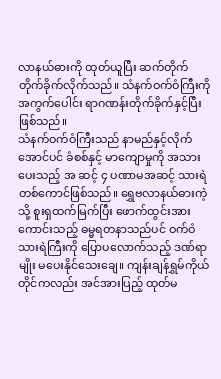လာနယ်ဓားကို ထုတ်ယူပြီး ဆက်တိုက်တိုက်ခိုက်လိုက်သည်။ သံနက်ဝက်ဝံကြီးကို အကွက်ပေါင်း ရာဂဏန်းတိုက်ခိုက်နှင့်ပြီးဖြစ်သည်။
သံနက်ဝက်ဝံကြီးသည် နာမည်နှင့်လိုက်အောင်ပင် ခံစစ်နှင့် မာကျောမှုကို အသားပေးသည့် အ ဆင့် ၄ ပဏာမအဆင့် သားရဲတစ်ကောင်ဖြစ်သည်။ ရွှေဗလာနယ်ဓားကဲ့သို့ စူးရှထက်မြက်ပြီး ဖောက်ထွင်းအားကောင်းသည့် ဓမ္မရတနာသည်ပင် ဝက်ဝံသားရဲကြီးကို ပြောပလောက်သည့် ဒဏ်ရာမျိုး မပေးနိုင်သေးချေ။ ကျန်းချန်ရွှမ်ကိုယ်တိုင်ကလည်း အင်အားပြည့် ထုတ်မ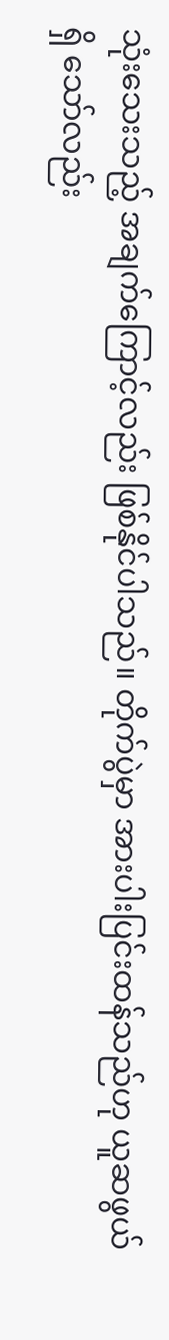သုံးသေးသည့် အချက်ကြောင့်လည်း ဖြစ်နိုင်ပါသည်။ တိုက်ပွဲမှာ အားပါးပြင်းထန်သည်ဟု ယူဆဖွယ်ရှိ သော်လည်း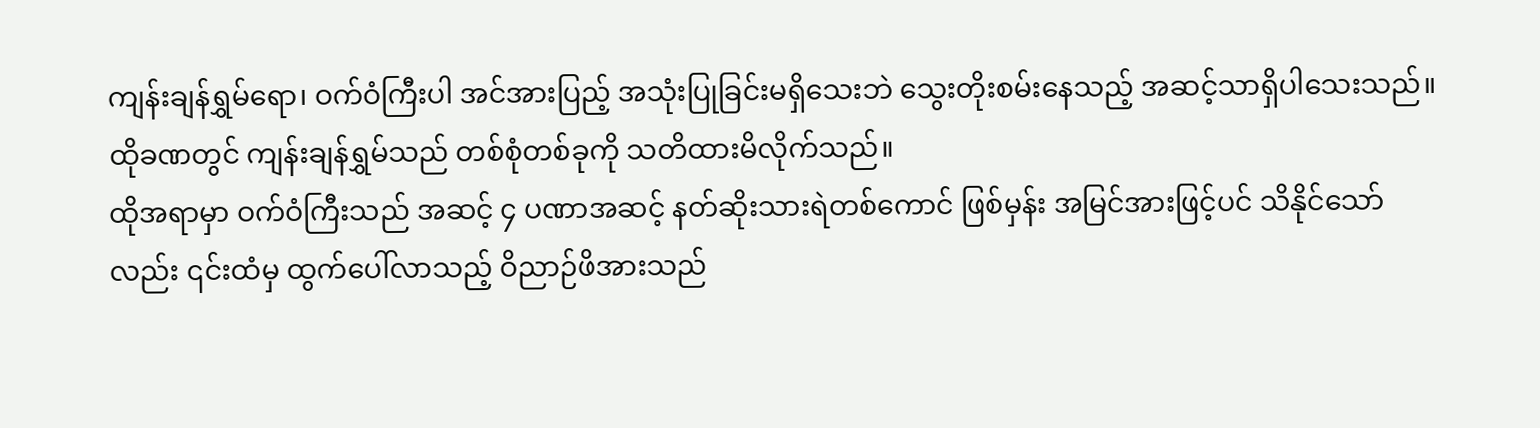ကျန်းချန်ရွှမ်ရော၊ ဝက်ဝံကြီးပါ အင်အားပြည့် အသုံးပြုခြင်းမရှိသေးဘဲ သွေးတိုးစမ်းနေသည့် အဆင့်သာရှိပါသေးသည်။ ထိုခဏတွင် ကျန်းချန်ရွှမ်သည် တစ်စုံတစ်ခုကို သတိထားမိလိုက်သည်။
ထိုအရာမှာ ဝက်ဝံကြီးသည် အဆင့် ၄ ပဏာအဆင့် နတ်ဆိုးသားရဲတစ်ကောင် ဖြစ်မှန်း အမြင်အားဖြင့်ပင် သိနိုင်သော်လည်း ၎င်းထံမှ ထွက်ပေါ်လာသည့် ဝိညာဉ်ဖိအားသည်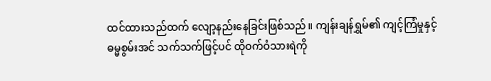ထင်ထားသည်ထက် လျော့နည်းနေခြင်းဖြစ်သည်။ ကျန်းချန်ရွှမ်၏ ကျင့်ကြံမှုနှင့် ဓမ္မစွမ်းအင် သက်သက်ဖြင့်ပင် ထိုဝက်ဝံသားရဲကို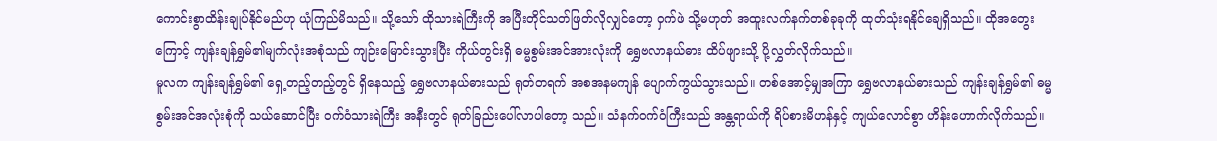ကောင်းစွာထိန်းချုပ်နိုင်မည်ဟု ယုံကြည်မိသည်။ သို့သော် ထိုသားရဲကြီးကို အပြီးတိုင်သတ်ဖြတ်လိုလျှင်တော့ ဝှက်ဖဲ သို့မဟုတ် အထူးလက်နက်တစ်ခုခုကို ထုတ်သုံးရနိုင်ချေရှိသည်။ ထိုအတွေးကြောင့် ကျန်းချန်ရွှမ်၏မျက်လုံးအစုံသည် ကျဉ်းမြောင်းသွားပြီး ကိုယ်တွင်းရှိ ဓမ္မစွမ်းအင်အားလုံးကို ရွှေဗလာနယ်ဓား ထိပ်ဖျားသို့ ပို့လွှတ်လိုက်သည်။
မူလက ကျန်းချန်ရွှမ်၏ ရှေ့တည့်တည့်တွင် ရှိနေသည့် ရွှေဗလာနယ်ဓားသည် ရုတ်တရက် အစအနမကျန် ပျောက်ကွယ်သွားသည်။ တစ်အောင့်မျှအကြာ ရွှေဗလာနယ်ဓားသည် ကျန်းချန်ရွှမ်၏ ဓမ္မစွမ်းအင်အလုံးစုံကို သယ်ဆောင်ပြီး ဝက်ဝံသားရဲကြီး အနီးတွင် ရုတ်ခြည်းပေါ်လာပါတော့ သည်။ သံနက်ဝက်ဝံကြီးသည် အန္တရာယ်ကို ရိပ်စားမိဟန်နှင့် ကျယ်လောင်စွာ ဟိန်းဟောက်လိုက်သည်။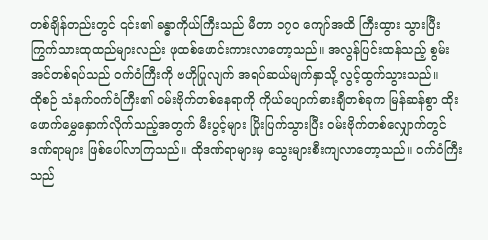တစ်ချိန်တည်းတွင် ၎င်း၏ ခန္ဓာကိုယ်ကြီးသည် မီတာ ၁၇၀ ကျော်အထိ ကြီးထွား သွားပြီး ကြွက်သားထုထည်များလည်း ဖုထစ်ဖောင်းကားလာတော့သည်။ အလွန်ပြင်းထန်သည့် စွမ်းအင်တစ်ရပ်သည် ဝက်ဝံကြီးကို ဗဟိုပြုလျက် အရပ်ဆယ်မျက်နှာသို့ လွင့်ထွက်သွားသည်။
ထိုစဉ် သံနက်ဝက်ဝံကြီး၏ ဝမ်းဗိုက်တစ်နေရာကို ကိုယ်ပျောက်ဓားချီတစ်ခုက မြန်ဆန်စွာ ထိုးဖောက်မွှေနှောက်လိုက်သည့်အတွက် မီးပွင့်များ ပြိုးပြက်သွားပြီး ဝမ်းဗိုက်တစ်လျှောက်တွင် ဒဏ်ရာများ ဖြစ်ပေါ်လာကြသည်။ ထိုဒဏ်ရာများမှ သွေးများစီးကျလာတော့သည်။ ဝက်ဝံကြီးသည်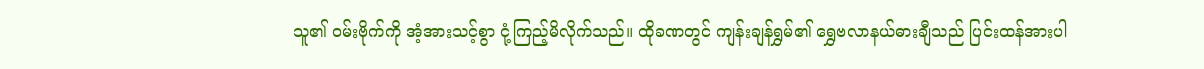သူ၏ ဝမ်းဗိုက်ကို အံ့အားသင့်စွာ ငုံ့ကြည့်မိလိုက်သည်။ ထိုခဏတွင် ကျန်းချန်ရွှမ်၏ ရွှေဗလာနယ်ဓားချီသည် ပြင်းထန်အားပါ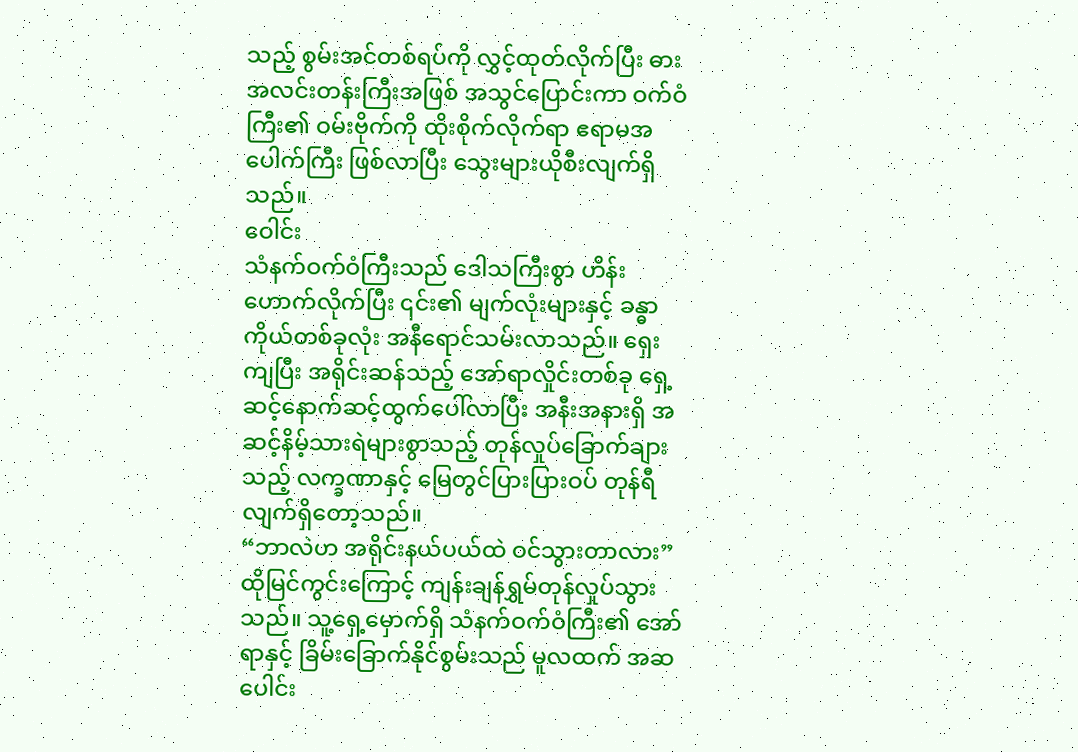သည့် စွမ်းအင်တစ်ရပ်ကို လွှင့်ထုတ်လိုက်ပြီး ဓားအလင်းတန်းကြီးအဖြစ် အသွင်ပြောင်းကာ ဝက်ဝံကြီး၏ ဝမ်းဗိုက်ကို ထိုးစိုက်လိုက်ရာ ဧရာမအပေါက်ကြီး ဖြစ်လာပြီး သွေးများယိုစီးလျက်ရှိသည်။
ဝေါင်း
သံနက်ဝက်ဝံကြီးသည် ဒေါသကြီးစွာ ဟိန်းဟောက်လိုက်ပြီး ၎င်း၏ မျက်လုံးများနှင့် ခန္ဓာကိုယ်တစ်ခုလုံး အနီရောင်သမ်းလာသည်။ ရှေးကျပြီး အရိုင်းဆန်သည့် အော်ရာလှိုင်းတစ်ခု ရှေ့ဆင့်နောက်ဆင့်ထွက်ပေါ်လာပြီး အနီးအနားရှိ အဆင့်နိမ့်သားရဲများစွာသည့် တုန်လှုပ်ခြောက်ချားသည့် လက္ခဏာနှင့် မြေတွင်ပြားပြားဝပ် တုန်ရီလျက်ရှိတော့သည်။
“ဘာလဲဟ အရိုင်းနယ်ပယ်ထဲ ဝင်သွားတာလား”
ထိုမြင်ကွင်းကြောင့် ကျန်းချန်ရွှမ်တုန်လှုပ်သွားသည်။ သူ့ရှေ့မှောက်ရှိ သံနက်ဝက်ဝံကြီး၏ အော်ရာနှင့် ခြိမ်းခြောက်နိုင်စွမ်းသည် မူလထက် အဆပေါင်း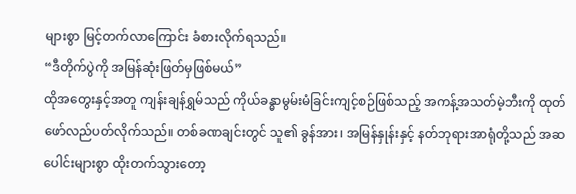များစွာ မြင့်တက်လာကြောင်း ခံစားလိုက်ရသည်။
“ဒီတိုက်ပွဲကို အမြန်ဆုံးဖြတ်မှဖြစ်မယ်”
ထိုအတွေးနှင့်အတူ ကျန်းချန်ရွှမ်သည် ကိုယ်ခန္ဓာမွမ်းမံခြင်းကျင့်စဉ်ဖြစ်သည့် အကန့်အသတ်မဲ့ဘီးကို ထုတ်ဖော်လည်ပတ်လိုက်သည်။ တစ်ခဏချင်းတွင် သူ၏ ခွန်အား၊ အမြန်နှုန်းနှင့် နတ်ဘုရားအာရုံတို့သည် အဆပေါင်းများစွာ ထိုးတက်သွားတော့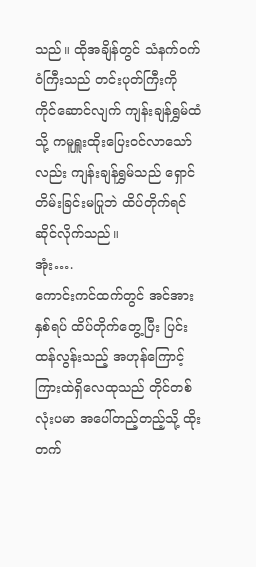သည်။ ထိုအချိန်တွင် သံနက်ဝက်ဝံကြီးသည် တင်းပုတ်ကြီးကို ကိုင်ဆောင်လျက် ကျန်းချန်ရွှမ်ထံသို့ ကမူရှူးထိုးပြေးဝင်လာသော်လည်း ကျန်းချန်ရွှမ်သည် ရှောင်တိမ်းခြင်းမပြုဘဲ ထိပ်တိုက်ရင်ဆိုင်လိုက်သည်။
အုံး….
ကောင်းကင်ထက်တွင် အင်အားနှစ်ရပ် ထိပ်တိုက်တွေ့ပြီး ပြင်းထန်လွန်းသည့် အဟုန်ကြောင့် ကြားထဲရှိလေထုသည် တိုင်တစ်လုံးပမာ အပေါ်တည့်တည့်သို့ ထိုးတက်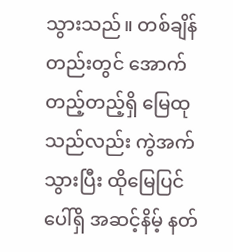သွားသည်။ တစ်ချိန်တည်းတွင် အောက်တည့်တည့်ရှိ မြေထုသည်လည်း ကွဲအက်သွားပြီး ထိုမြေပြင်ပေါ်ရှိ အဆင့်နိမ့် နတ်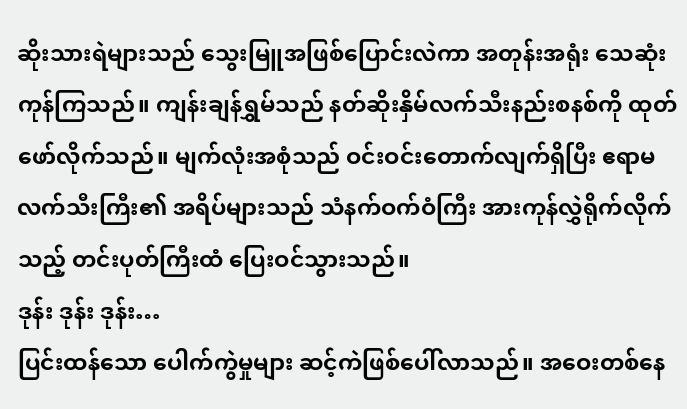ဆိုးသားရဲများသည် သွေးမြူအဖြစ်ပြောင်းလဲကာ အတုန်းအရုံး သေဆုံးကုန်ကြသည်။ ကျန်းချန်ရွှမ်သည် နတ်ဆိုးနှိမ်လက်သီးနည်းစနစ်ကို ထုတ်ဖော်လိုက်သည်။ မျက်လုံးအစုံသည် ဝင်းဝင်းတောက်လျက်ရှိပြီး ဧရာမလက်သီးကြီး၏ အရိပ်များသည် သံနက်ဝက်ဝံကြီး အားကုန်လွှဲရိုက်လိုက်သည့် တင်းပုတ်ကြီးထံ ပြေးဝင်သွားသည်။
ဒုန်း ဒုန်း ဒုန်း…
ပြင်းထန်သော ပေါက်ကွဲမှုများ ဆင့်ကဲဖြစ်ပေါ်လာသည်။ အဝေးတစ်နေ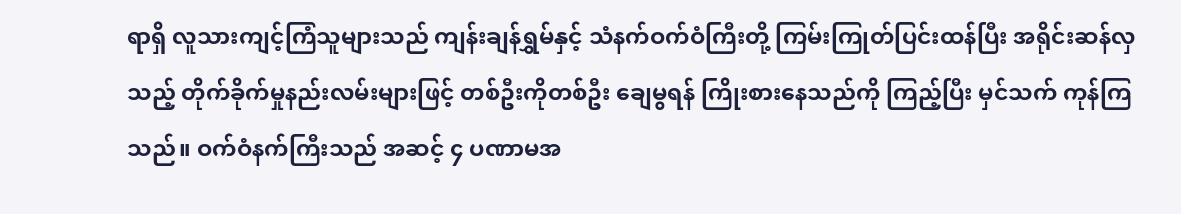ရာရှိ လူသားကျင့်ကြံသူများသည် ကျန်းချန်ရွှမ်နှင့် သံနက်ဝက်ဝံကြီးတို့ ကြမ်းကြုတ်ပြင်းထန်ပြီး အရိုင်းဆန်လှသည့် တိုက်ခိုက်မှုနည်းလမ်းများဖြင့် တစ်ဦးကိုတစ်ဦး ချေမွရန် ကြိုးစားနေသည်ကို ကြည့်ပြီး မှင်သက် ကုန်ကြသည်။ ဝက်ဝံနက်ကြီးသည် အဆင့် ၄ ပဏာမအ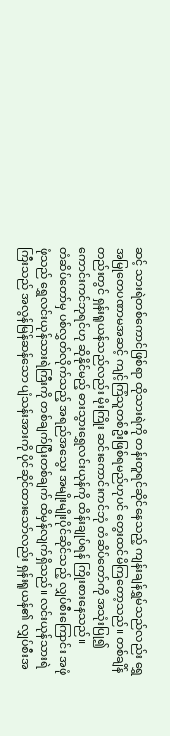ဆင့် သားရဲတစ်ကောင်ဖြစ်ရာ ထိုသားရဲကို တန်းတူရင်ဆိုင်နေသည့် ကျန်းချန်ရွှမ်သည်လည်း ရွှေအမြုတေပဏာမအဆင့် ကျင့်ကြံသူတစ်ဦးဖြစ်ရမည်ဟုပင် တွေးထင်မိကြတော့သည်။ တစ်ချိန်တည်းတွင် ရှန်းရူယန်သည်လည်း မိုးကြိုး ဆင်းကောင်းကင်ဘုံ တံဆိပ်တော်ကို အသုံးပြု၍ ကောင်းကင်ဘုရင်ဟု ဆိုနိုင်မည့် ဓားသွားရွှေလင်းယုန်ကို ထိန်းချုပ်ရန် ကြိုးစားနေသည်။
တံဆိပ်တော်မှ ပစ်လွှတ်လိုက်သည့် အရည်အသွေး အမျိုးမျိုးပိုင်ဆိုင်သည့် လျှပ်စီးကြောင်း အဖုံဖုံသည် ရွှေလင်းယုန်သားရဲကြီးကို တစ်ချက်ပြီးတစ်ချက် ထိမှန်လျက်ရှိသည်။ လင်းယုန်သားရဲကြီးသည် အလွန်မြန်ဆန်သော ပျံသန်းအားကို ပိုင်ဆိုင်ထားသော်လည်း ရှန်းရူယန်၏ လျှပ်စီးအ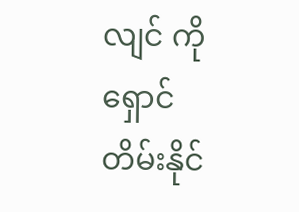လျင် ကို ရှောင်တိမ်းနိုင်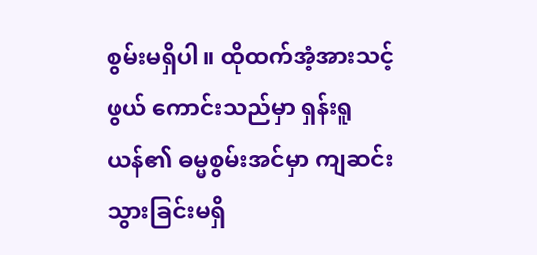စွမ်းမရှိပါ။ ထိုထက်အံ့အားသင့်ဖွယ် ကောင်းသည်မှာ ရှန်းရူယန်၏ ဓမ္မစွမ်းအင်မှာ ကျဆင်းသွားခြင်းမရှိ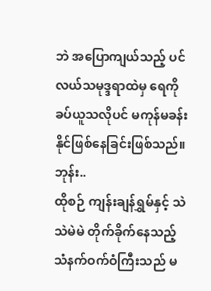ဘဲ အပြောကျယ်သည့် ပင်လယ်သမုဒ္ဒရာထဲမှ ရေကို ခပ်ယူသလိုပင် မကုန်မခန်းနိုင်ဖြစ်နေခြင်းဖြစ်သည်။
ဘုန်း..
ထိုစဉ် ကျန်းချန်ရွှမ်နှင့် သဲသဲမဲမဲ တိုက်ခိုက်နေသည့် သံနက်ဝက်ဝံကြီးသည် မ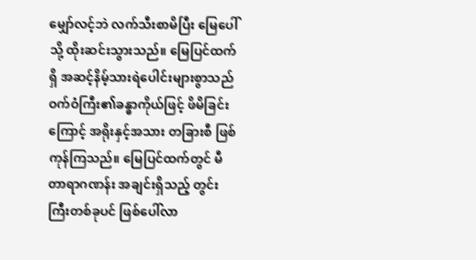မျှော်လင့်ဘဲ လက်သီးစာမိပြီး မြေပေါ်သို့ ထိုးဆင်းသွားသည်။ မြေပြင်ထက်ရှိ အဆင့်နိမ့်သားရဲပေါင်းများစွာသည် ဝက်ဝံကြီး၏ခန္ဓာကိုယ်ဖြင့် ဖိမိခြင်းကြောင့် အရိုးနှင့်အသား တခြားစီ ဖြစ်ကုန်ကြသည်။ မြေပြင်ထက်တွင် မီတာရာဂဏန်း အချင်းရှိသည့် တွင်းကြီးတစ်ခုပင် ဖြစ်ပေါ်လာ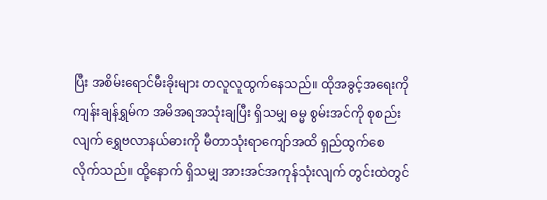ပြီး အစိမ်းရောင်မီးခိုးများ တလူလူထွက်နေသည်။ ထိုအခွင့်အရေးကို ကျန်းချန်ရွှမ်က အမိအရအသုံးချပြီး ရှိသမျှ ဓမ္မ စွမ်းအင်ကို စုစည်းလျက် ရွှေဗလာနယ်ဓားကို မီတာသုံးရာကျော်အထိ ရှည်ထွက်စေလိုက်သည်။ ထို့နောက် ရှိသမျှ အားအင်အကုန်သုံးလျက် တွင်းထဲတွင်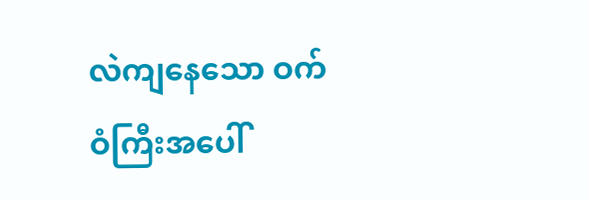လဲကျနေသော ဝက်ဝံကြီးအပေါ်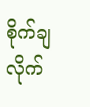စိုက်ချလိုက်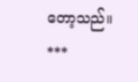တော့သည်။
***